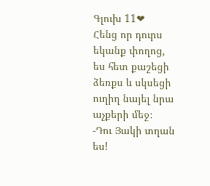Գլուխ 11❤
Հենց որ դուրս եկանք փողոց, ես հետ քաշեցի ձեռքս և սկսեցի ուղիղ նայել նրա աչքերի մեջ։
-Դու Յակի տղան ես!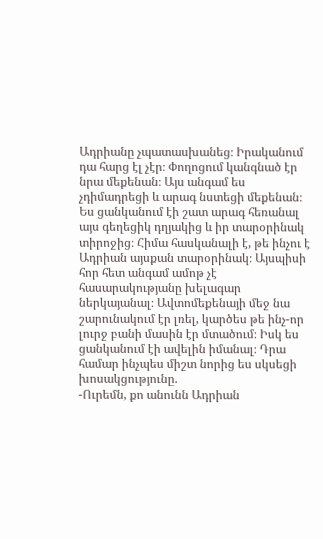Ադրիանը չպատասխանեց։ Իրականում դա հարց էլ չէր։ Փողոցում կանգնած էր նրա մեքենան։ Այս անգամ ես չդիմադրեցի և արագ նստեցի մեքենան։ Ես ցանկանում էի շատ արագ հեռանալ այս գեղեցիկ դղյակից և իր տարօրինակ տիրոջից։ Հիմա հասկանալի է, թե ինչու է Ադրիան այսքան տարօրինակ։ Այսպիսի հոր հետ անգամ ամոթ չէ հասարակությանը խելագար ներկայանալ։ Ավտոմեքենայի մեջ նա շարունակում էր լռել, կարծես թե ինչ-որ լուրջ բանի մասին էր մտածում։ Իսկ ես ցանկանում էի ավելին իմանալ։ Դրա համար ինչպես միշտ նորից ես սկսեցի խոսակցությունը.
-Ուրեմն, քո անունն Ադրիան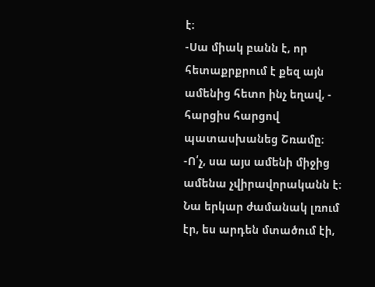է։
-Սա միակ բանն է, որ հետաքրքրում է քեզ այն ամենից հետո ինչ եղավ, - հարցիս հարցով պատասխանեց Շռամը։
-Ո՛չ, սա այս ամենի միջից ամենա չվիրավորականն է։
Նա երկար ժամանակ լռում էր, ես արդեն մտածում էի,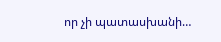որ չի պատասխանի…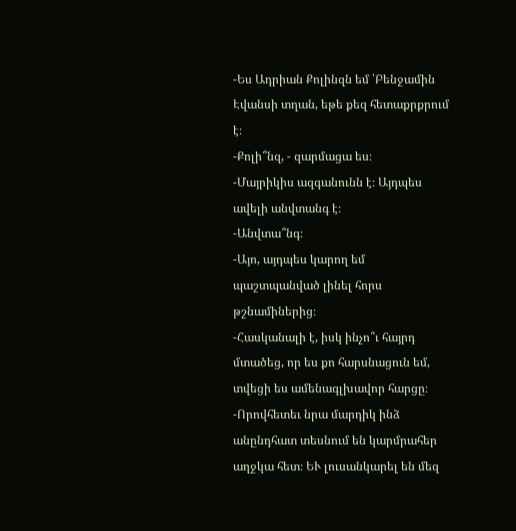-Ես Ադրիան Քոլինզն եմ ՝Բենջամին Էվանսի տղան, եթե քեզ հետաքրքրում է։
-Քոլի՞նզ, - զարմացա ես։
-Մայրիկիս ազգանունն է։ Այդպես ավելի անվտանգ է։
-Անվտա՞նգ։
-Այո, այդպես կարող եմ պաշտպանված լինել հորս թշնամիներից։
-Հասկանալի է, իսկ ինչո՞ւ հայրդ մտածեց, որ ես քո հարսնացուն եմ, տվեցի ես ամենագլխավոր հարցը։
-Որովհետեւ նրա մարդիկ ինձ անընդհատ տեսնում են կարմրահեր աղջկա հետ։ ԵՒ լուսանկարել են մեզ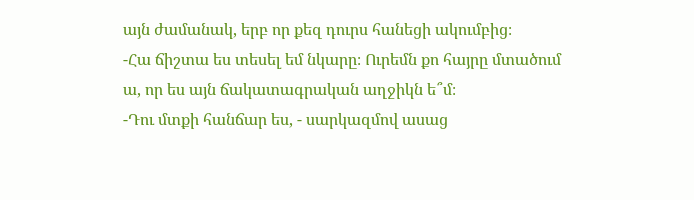այն ժամանակ, երբ որ քեզ դուրս հանեցի ակումբից։
-Հա ճիշտա ես տեսել եմ նկարը։ Ուրեմն քո հայրը մտածում ա, որ ես այն ճակատագրական աղջիկն ե՞մ։
-Դու մտքի հանճար ես, - սարկազմով ասաց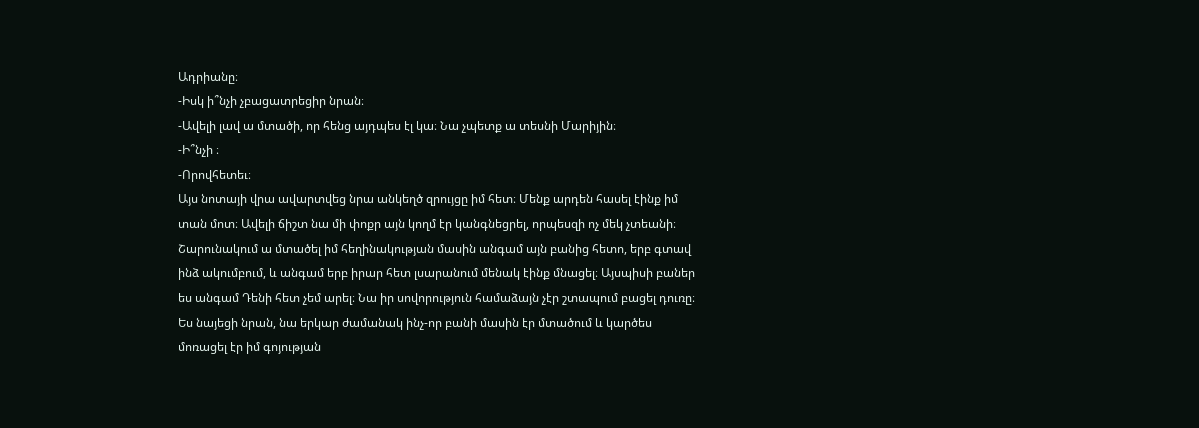Ադրիանը։
-Իսկ ի՞նչի չբացատրեցիր նրան։
-Ավելի լավ ա մտածի, որ հենց այդպես էլ կա։ Նա չպետք ա տեսնի Մարիյին։
-Ի՞նչի ։
-Որովհետեւ։
Այս նոտայի վրա ավարտվեց նրա անկեղծ զրույցը իմ հետ։ Մենք արդեն հասել էինք իմ տան մոտ։ Ավելի ճիշտ նա մի փոքր այն կողմ էր կանգնեցրել, որպեսզի ոչ մեկ չտեանի։ Շարունակում ա մտածել իմ հեղինակության մասին անգամ այն բանից հետո, երբ գտավ ինձ ակումբում, և անգամ երբ իրար հետ լսարանում մենակ էինք մնացել։ Այսպիսի բաներ ես անգամ Դենի հետ չեմ արել։ Նա իր սովորություն համաձայն չէր շտապում բացել դուռը։ Ես նայեցի նրան, նա երկար ժամանակ ինչ-որ բանի մասին էր մտածում և կարծես մոռացել էր իմ գոյության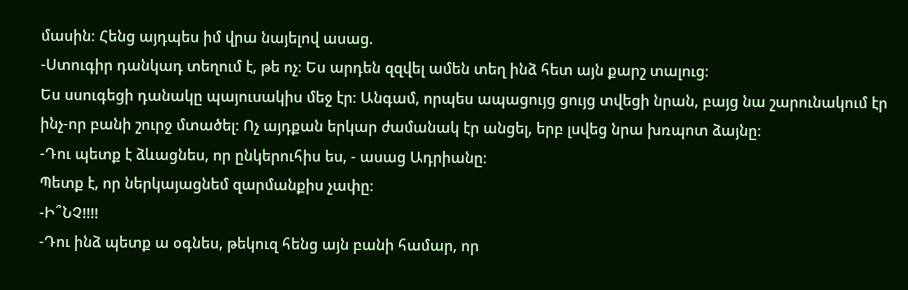մասին։ Հենց այդպես իմ վրա նայելով ասաց.
-Ստուգիր դանկադ տեղում է, թե ոչ։ Ես արդեն զզվել ամեն տեղ ինձ հետ այն քարշ տալուց։
Ես սսուգեցի դանակը պայուսակիս մեջ էր։ Անգամ, որպես ապացույց ցույց տվեցի նրան, բայց նա շարունակում էր ինչ-որ բանի շուրջ մտածել։ Ոչ այդքան երկար ժամանակ էր անցել, երբ լսվեց նրա խռպոտ ձայնը։
-Դու պետք է ձևացնես, որ ընկերուհիս ես, - ասաց Ադրիանը։
Պետք է, որ ներկայացնեմ զարմանքիս չափը։
-Ի՞ՆՉ!!!!
-Դու ինձ պետք ա օգնես, թեկուզ հենց այն բանի համար, որ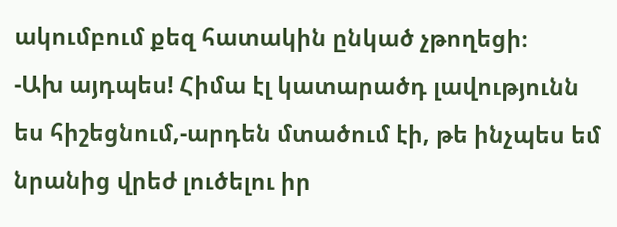ակումբում քեզ հատակին ընկած չթողեցի։
-Ախ այդպես! Հիմա էլ կատարածդ լավությունն ես հիշեցնում,-արդեն մտածում էի, թե ինչպես եմ նրանից վրեժ լուծելու իր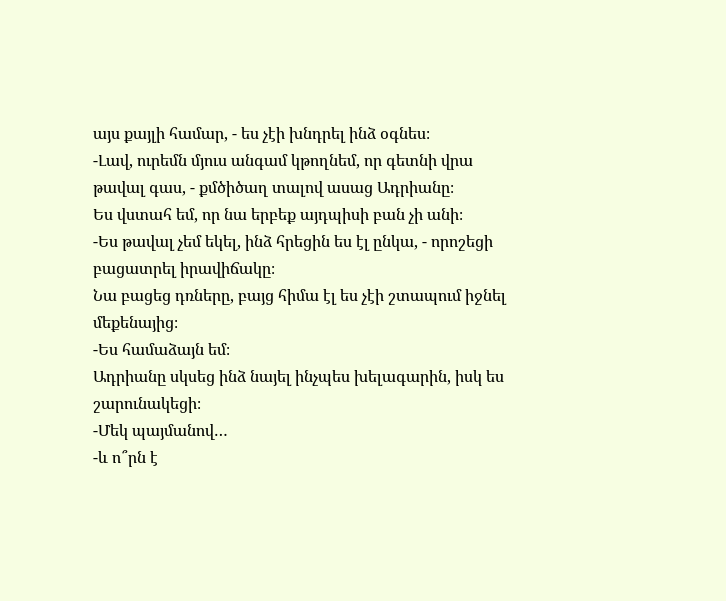այս քայլի համար, - ես չէի խնդրել ինձ օգնես։
-Լավ, ուրեմն մյուս անգամ կթողնեմ, որ գետնի վրա թավալ գաս, - քմծիծաղ տալով ասաց Ադրիանը։
Ես վստահ եմ, որ նա երբեք այդպիսի բան չի անի։
-Ես թավալ չեմ եկել, ինձ հրեցին ես էլ ընկա, - որոշեցի բացատրել իրավիճակը։
Նա բացեց դռները, բայց հիմա էլ ես չէի շտապում իջնել մեքենայից։
-Ես համաձայն եմ։
Ադրիանը սկսեց ինձ նայել ինչպես խելագարին, իսկ ես շարունակեցի։
-Մեկ պայմանով…
-և ո՞րն է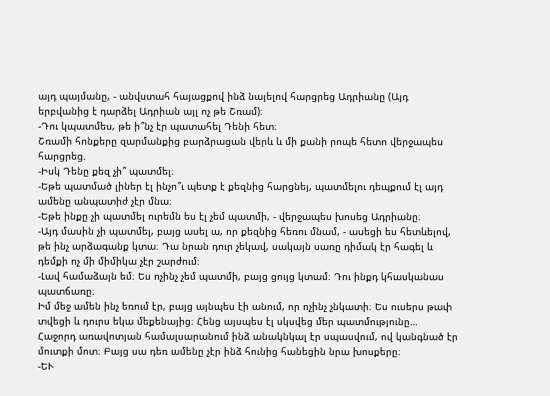այդ պայմանը, - անվստահ հայացքով ինձ նայելով հարցրեց Ադրիանը (Այդ երբվանից է դարձել Ադրիան այլ ոչ թե Շռամ)։
-Դու կպատմես, թե ի՞նչ էր պատահել Դենի հետ։
Շռամի հոնքերը զարմանքից բարձրացան վերև և մի քանի րոպե հետո վերջապես հարցրեց.
-Իսկ Դենը քեզ չի՞ պատմել։
-Եթե պատմած լիներ էլ ինչո՞ւ պետք է քեզնից հարցնեյ, պատմելու դեպքում էլ այդ ամենը անպատիժ չէր մնա։
-Եթե ինքը չի պատմել ուրեմն ես էլ չեմ պատմի, - վերջապես խոսեց Ադրիանը։
-Այդ մասին չի պատմել, բայց ասել ա, որ քեզնից հեռու մնամ, - ասեցի ես հետևելով, թե ինչ արձագանք կտա։ Դա նրան դուր չեկավ, սակայն սառը դիմակ էր հագել և դեմքի ոչ մի միմիկա չէր շարժում։
-Լավ համաձայն եմ։ Ես ոչինչ չեմ պատմի, բայց ցույց կտամ։ Դու ինքդ կհասկանաս պատճառը։
Իմ մեջ ամեն ինչ եռում էր, բայց այնպես էի անում, որ ոչինչ չնկատի։ Ես ուսերս թափ տվեցի և դուրս եկա մեքենայից։ Հենց այսպես էլ սկսվեց մեր պատմությունը…
Հաջորդ առավոտյան համալսարանում ինձ անակնկալ էր սպասվում, ով կանգնած էր մուտքի մոտ։ Բայց սա դեռ ամենը չէր ինձ հունից հանեցին նրա խոսքերը։
-ԵՒ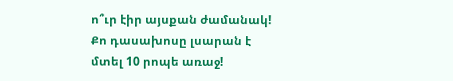ո՞ւր էիր այսքան ժամանակ! Քո դասախոսը լսարան է մտել 10 րոպե առաջ!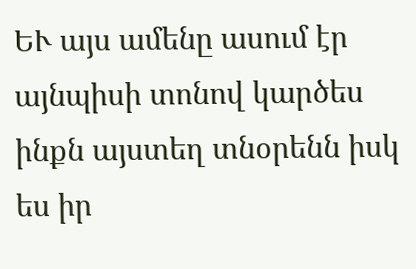ԵՒ այս ամենը ասում էր այնպիսի տոնով կարծես ինքն այստեղ տնօրենն իսկ ես իր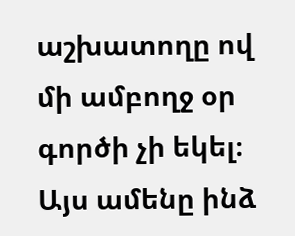աշխատողը ով մի ամբողջ օր գործի չի եկել։ Այս ամենը ինձ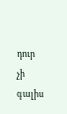դուր չի գալիս